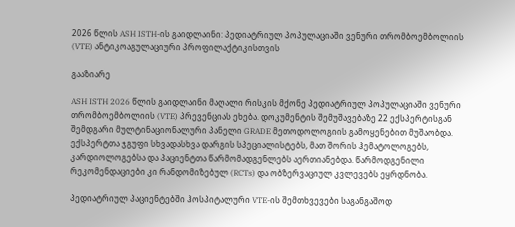2026 წლის ASH ISTH-ის გაიდლაინი: პედიატრიულ პოპულაციაში ვენური თრომბოემბოლიის (VTE) ანტიკოაგულაციური პროფილაქტიკისთვის

გააზიარე

ASH ISTH 2026 წლის გაიდლაინი მაღალი რისკის მქონე პედიატრიულ პოპულაციაში ვენური თრომბოემბოლიის (VTE) პრევენციას ეხება. დოკუმენტის შემუშავებაზე 22 ექსპერტისგან შემდგარი მულტინაციონალური პანელი GRADE მეთოდოლოგიის გამოყენებით მუშაობდა. ექსპერტთა ჯგუფი სხვადასხვა დარგის სპეციალისტებს, მათ შორის ჰემატოლოგებს, კარდიოლოგებსა და პაციენტთა წარმომადგენლებს აერთიანებდა. წარმოდგენილი რეკომენდაციები კი რანდომიზებულ (RCTs) და ობზერვაციულ კვლევებს ეყრდნობა.

პედიატრიულ პაციენტებში ჰოსპიტალური VTE-ის შემთხვევები საგანგაშოდ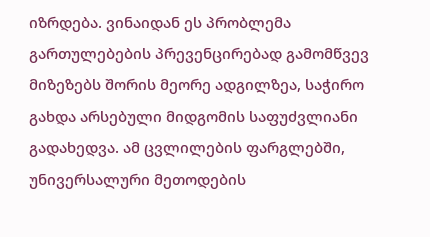იზრდება. ვინაიდან ეს პრობლემა გართულებების პრევენცირებად გამომწვევ მიზეზებს შორის მეორე ადგილზეა, საჭირო გახდა არსებული მიდგომის საფუძვლიანი გადახედვა. ამ ცვლილების ფარგლებში, უნივერსალური მეთოდების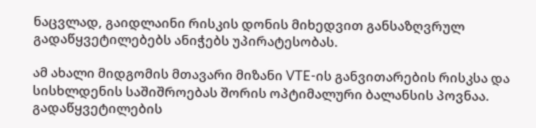ნაცვლად, გაიდლაინი რისკის დონის მიხედვით განსაზღვრულ გადაწყვეტილებებს ანიჭებს უპირატესობას.

ამ ახალი მიდგომის მთავარი მიზანი VTE-ის განვითარების რისკსა და სისხლდენის საშიშროებას შორის ოპტიმალური ბალანსის პოვნაა. გადაწყვეტილების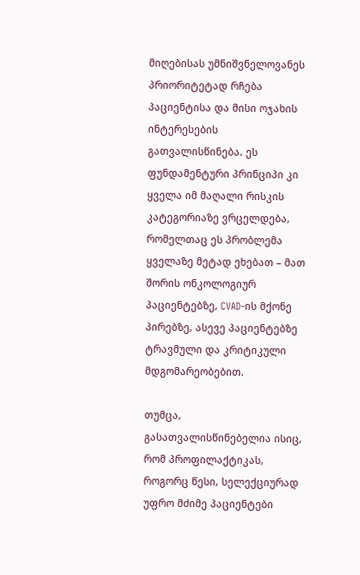მიღებისას უმნიშვნელოვანეს პრიორიტეტად რჩება პაციენტისა და მისი ოჯახის ინტერესების გათვალისწინება. ეს ფუნდამენტური პრინციპი კი ყველა იმ მაღალი რისკის კატეგორიაზე ვრცელდება, რომელთაც ეს პრობლემა ყველაზე მეტად ეხებათ – მათ შორის ონკოლოგიურ პაციენტებზე, CVAD-ის მქონე პირებზე, ასევე პაციენტებზე ტრავმული და კრიტიკული მდგომარეობებით.

თუმცა, გასათვალისწინებელია ისიც, რომ პროფილაქტიკას, როგორც წესი, სელექციურად უფრო მძიმე პაციენტები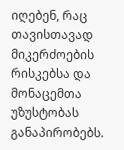იღებენ, რაც თავისთავად მიკერძოების რისკებსა და მონაცემთა უზუსტობას განაპირობებს.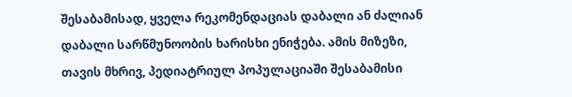შესაბამისად, ყველა რეკომენდაციას დაბალი ან ძალიან დაბალი სარწმუნოობის ხარისხი ენიჭება. ამის მიზეზი, თავის მხრივ, პედიატრიულ პოპულაციაში შესაბამისი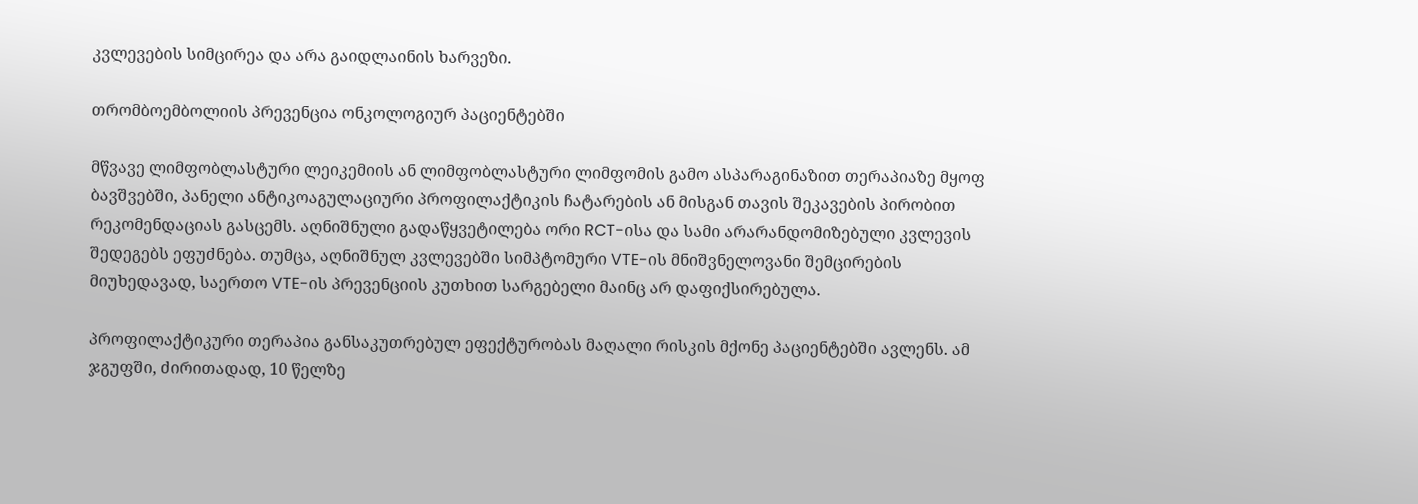კვლევების სიმცირეა და არა გაიდლაინის ხარვეზი.

თრომბოემბოლიის პრევენცია ონკოლოგიურ პაციენტებში

მწვავე ლიმფობლასტური ლეიკემიის ან ლიმფობლასტური ლიმფომის გამო ასპარაგინაზით თერაპიაზე მყოფ ბავშვებში, პანელი ანტიკოაგულაციური პროფილაქტიკის ჩატარების ან მისგან თავის შეკავების პირობით რეკომენდაციას გასცემს. აღნიშნული გადაწყვეტილება ორი RCT-ისა და სამი არარანდომიზებული კვლევის შედეგებს ეფუძნება. თუმცა, აღნიშნულ კვლევებში სიმპტომური VTE-ის მნიშვნელოვანი შემცირების მიუხედავად, საერთო VTE-ის პრევენციის კუთხით სარგებელი მაინც არ დაფიქსირებულა.

პროფილაქტიკური თერაპია განსაკუთრებულ ეფექტურობას მაღალი რისკის მქონე პაციენტებში ავლენს. ამ ჯგუფში, ძირითადად, 10 წელზე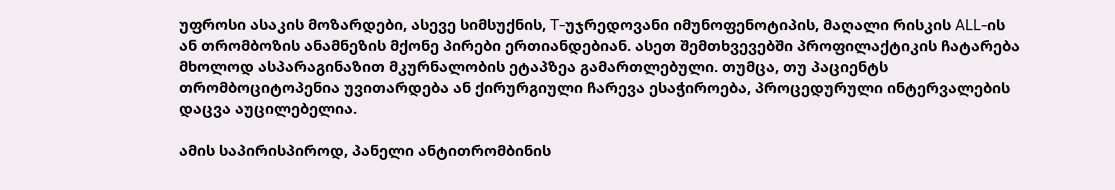უფროსი ასაკის მოზარდები, ასევე სიმსუქნის, T-უჯრედოვანი იმუნოფენოტიპის, მაღალი რისკის ALL-ის ან თრომბოზის ანამნეზის მქონე პირები ერთიანდებიან. ასეთ შემთხვევებში პროფილაქტიკის ჩატარება მხოლოდ ასპარაგინაზით მკურნალობის ეტაპზეა გამართლებული. თუმცა, თუ პაციენტს თრომბოციტოპენია უვითარდება ან ქირურგიული ჩარევა ესაჭიროება, პროცედურული ინტერვალების დაცვა აუცილებელია.

ამის საპირისპიროდ, პანელი ანტითრომბინის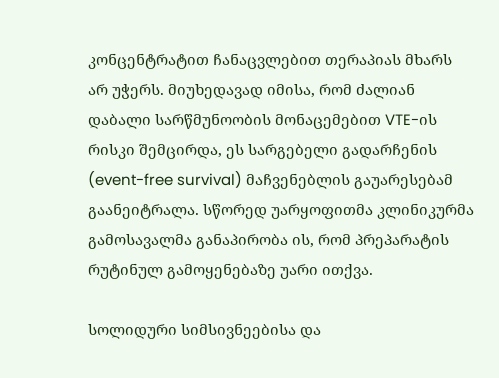კონცენტრატით ჩანაცვლებით თერაპიას მხარს არ უჭერს. მიუხედავად იმისა, რომ ძალიან დაბალი სარწმუნოობის მონაცემებით VTE-ის რისკი შემცირდა, ეს სარგებელი გადარჩენის (event-free survival) მაჩვენებლის გაუარესებამ გაანეიტრალა. სწორედ უარყოფითმა კლინიკურმა გამოსავალმა განაპირობა ის, რომ პრეპარატის რუტინულ გამოყენებაზე უარი ითქვა.

სოლიდური სიმსივნეებისა და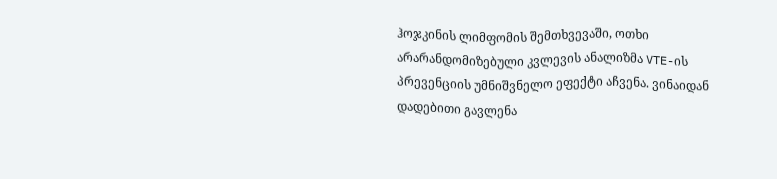ჰოჯკინის ლიმფომის შემთხვევაში, ოთხი არარანდომიზებული კვლევის ანალიზმა VTE-ის პრევენციის უმნიშვნელო ეფექტი აჩვენა. ვინაიდან დადებითი გავლენა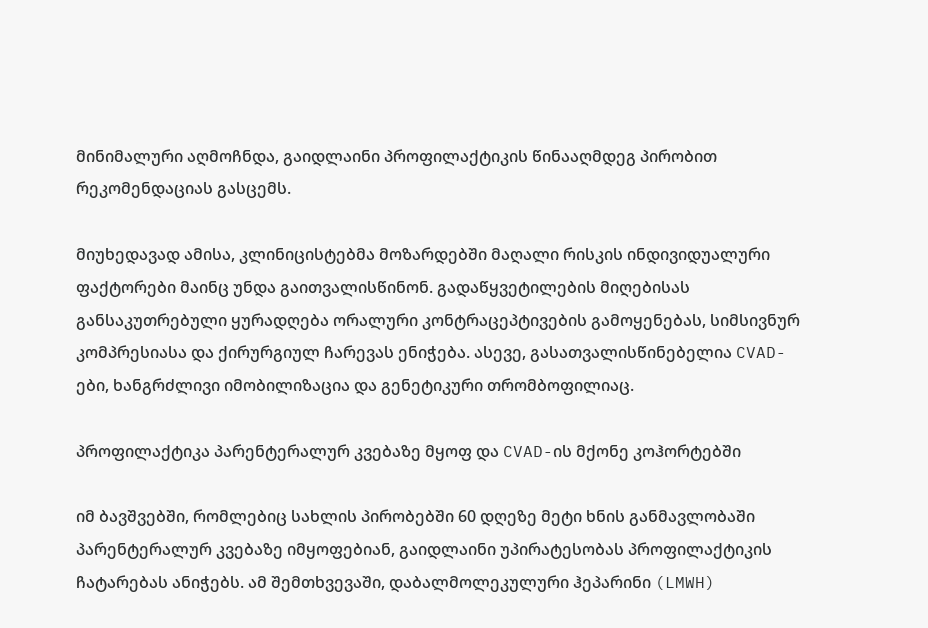მინიმალური აღმოჩნდა, გაიდლაინი პროფილაქტიკის წინააღმდეგ პირობით რეკომენდაციას გასცემს.

მიუხედავად ამისა, კლინიცისტებმა მოზარდებში მაღალი რისკის ინდივიდუალური ფაქტორები მაინც უნდა გაითვალისწინონ. გადაწყვეტილების მიღებისას განსაკუთრებული ყურადღება ორალური კონტრაცეპტივების გამოყენებას, სიმსივნურ კომპრესიასა და ქირურგიულ ჩარევას ენიჭება. ასევე, გასათვალისწინებელია CVAD-ები, ხანგრძლივი იმობილიზაცია და გენეტიკური თრომბოფილიაც.

პროფილაქტიკა პარენტერალურ კვებაზე მყოფ და CVAD-ის მქონე კოჰორტებში

იმ ბავშვებში, რომლებიც სახლის პირობებში 60 დღეზე მეტი ხნის განმავლობაში პარენტერალურ კვებაზე იმყოფებიან, გაიდლაინი უპირატესობას პროფილაქტიკის ჩატარებას ანიჭებს. ამ შემთხვევაში, დაბალმოლეკულური ჰეპარინი (LMWH)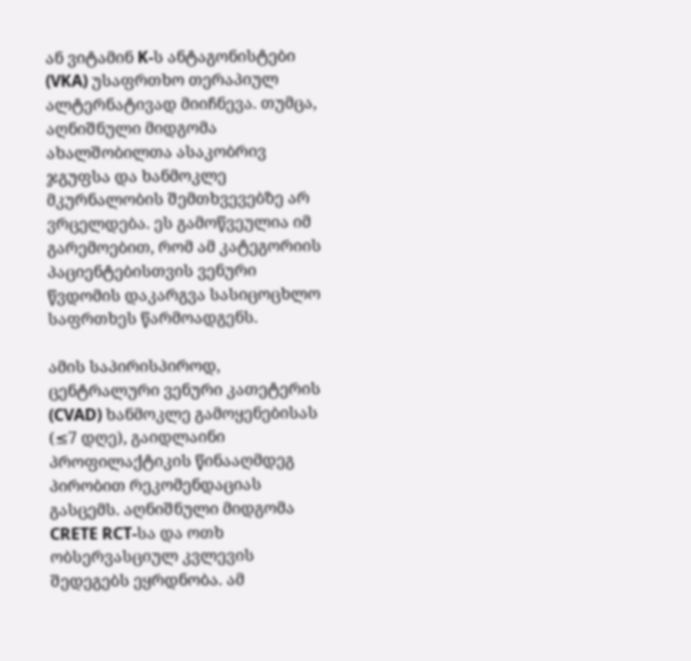ან ვიტამინ K-ს ანტაგონისტები (VKA) უსაფრთხო თერაპიულ ალტერნატივად მიიჩნევა. თუმცა, აღნიშნული მიდგომა ახალშობილთა ასაკობრივ ჯგუფსა და ხანმოკლე მკურნალობის შემთხვევებზე არ ვრცელდება. ეს გამოწვეულია იმ გარემოებით, რომ ამ კატეგორიის პაციენტებისთვის ვენური წვდომის დაკარგვა სასიცოცხლო საფრთხეს წარმოადგენს.

ამის საპირისპიროდ, ცენტრალური ვენური კათეტერის (CVAD) ხანმოკლე გამოყენებისას (≤7 დღე), გაიდლაინი პროფილაქტიკის წინააღმდეგ პირობით რეკომენდაციას გასცემს. აღნიშნული მიდგომა CRETE RCT-სა და ოთხ ობსერვასციულ კვლევის შედეგებს ეყრდნობა. ამ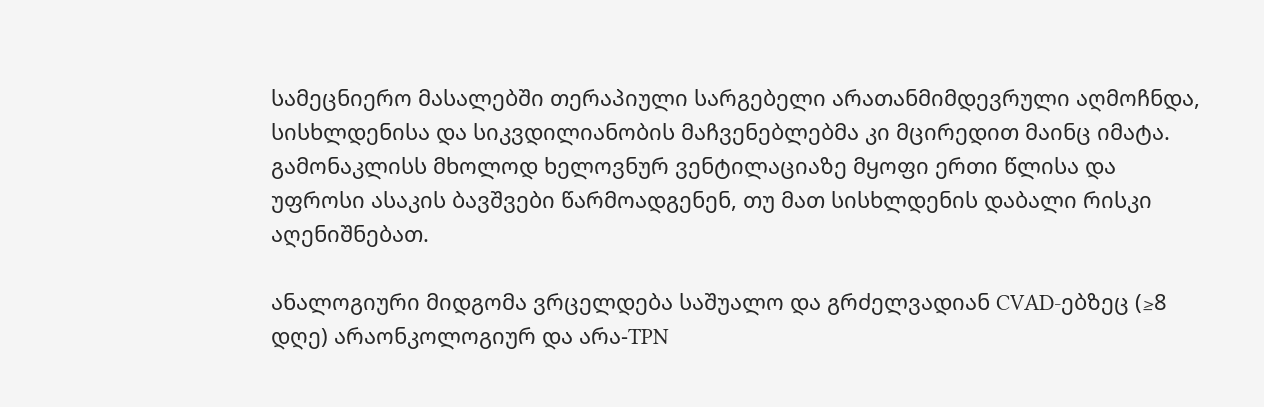სამეცნიერო მასალებში თერაპიული სარგებელი არათანმიმდევრული აღმოჩნდა, სისხლდენისა და სიკვდილიანობის მაჩვენებლებმა კი მცირედით მაინც იმატა. გამონაკლისს მხოლოდ ხელოვნურ ვენტილაციაზე მყოფი ერთი წლისა და უფროსი ასაკის ბავშვები წარმოადგენენ, თუ მათ სისხლდენის დაბალი რისკი აღენიშნებათ.

ანალოგიური მიდგომა ვრცელდება საშუალო და გრძელვადიან CVAD-ებზეც (≥8 დღე) არაონკოლოგიურ და არა-TPN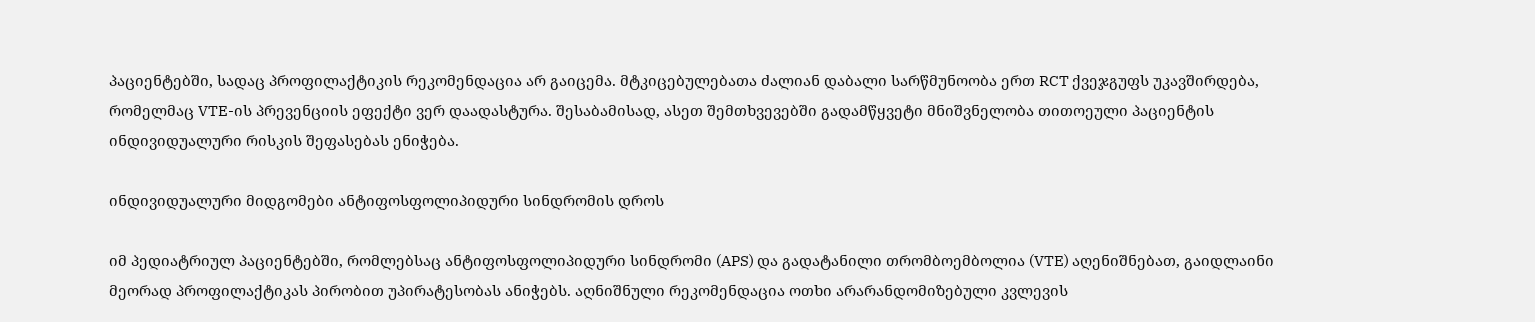პაციენტებში, სადაც პროფილაქტიკის რეკომენდაცია არ გაიცემა. მტკიცებულებათა ძალიან დაბალი სარწმუნოობა ერთ RCT ქვეჯგუფს უკავშირდება, რომელმაც VTE-ის პრევენციის ეფექტი ვერ დაადასტურა. შესაბამისად, ასეთ შემთხვევებში გადამწყვეტი მნიშვნელობა თითოეული პაციენტის ინდივიდუალური რისკის შეფასებას ენიჭება.

ინდივიდუალური მიდგომები ანტიფოსფოლიპიდური სინდრომის დროს

იმ პედიატრიულ პაციენტებში, რომლებსაც ანტიფოსფოლიპიდური სინდრომი (APS) და გადატანილი თრომბოემბოლია (VTE) აღენიშნებათ, გაიდლაინი მეორად პროფილაქტიკას პირობით უპირატესობას ანიჭებს. აღნიშნული რეკომენდაცია ოთხი არარანდომიზებული კვლევის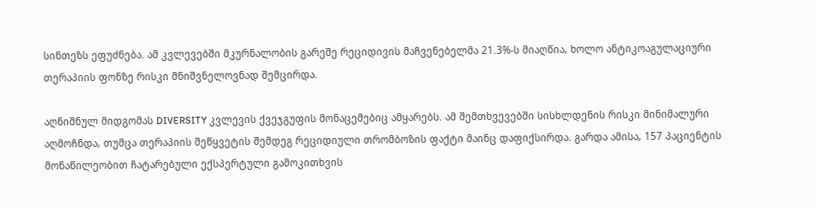სინთეზს ეფუძნება. ამ კვლევებში მკურნალობის გარეშე რეციდივის მაჩვენებელმა 21.3%-ს მიაღწია, ხოლო ანტიკოაგულაციური თერაპიის ფონზე რისკი მნიშვნელოვნად შემცირდა.

აღნიშნულ მიდგომას DIVERSITY კვლევის ქვეჯგუფის მონაცემებიც ამყარებს. ამ შემთხვევებში სისხლდენის რისკი მინიმალური აღმოჩნდა, თუმცა თერაპიის შეწყვეტის შემდეგ რეციდიული თრომბოზის ფაქტი მაინც დაფიქსირდა. გარდა ამისა, 157 პაციენტის მონაწილეობით ჩატარებული ექსპერტული გამოკითხვის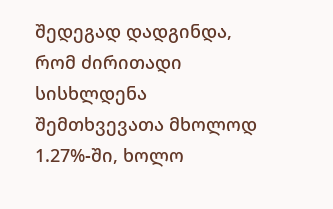შედეგად დადგინდა, რომ ძირითადი სისხლდენა შემთხვევათა მხოლოდ 1.27%-ში, ხოლო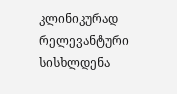კლინიკურად რელევანტური სისხლდენა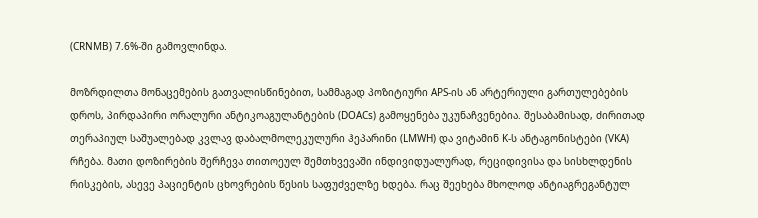(CRNMB) 7.6%-ში გამოვლინდა.

მოზრდილთა მონაცემების გათვალისწინებით, სამმაგად პოზიტიური APS-ის ან არტერიული გართულებების დროს, პირდაპირი ორალური ანტიკოაგულანტების (DOACs) გამოყენება უკუნაჩვენებია. შესაბამისად, ძირითად თერაპიულ საშუალებად კვლავ დაბალმოლეკულური ჰეპარინი (LMWH) და ვიტამინ K-ს ანტაგონისტები (VKA) რჩება. მათი დოზირების შერჩევა თითოეულ შემთხვევაში ინდივიდუალურად, რეციდივისა და სისხლდენის რისკების, ასევე პაციენტის ცხოვრების წესის საფუძველზე ხდება. რაც შეეხება მხოლოდ ანტიაგრეგანტულ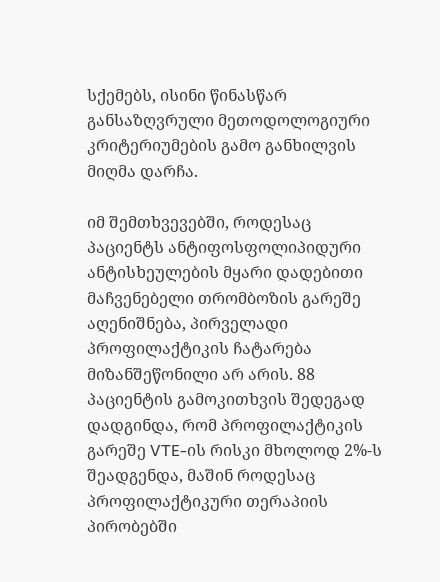სქემებს, ისინი წინასწარ განსაზღვრული მეთოდოლოგიური კრიტერიუმების გამო განხილვის მიღმა დარჩა.

იმ შემთხვევებში, როდესაც პაციენტს ანტიფოსფოლიპიდური ანტისხეულების მყარი დადებითი მაჩვენებელი თრომბოზის გარეშე აღენიშნება, პირველადი პროფილაქტიკის ჩატარება მიზანშეწონილი არ არის. 88 პაციენტის გამოკითხვის შედეგად დადგინდა, რომ პროფილაქტიკის გარეშე VTE-ის რისკი მხოლოდ 2%-ს შეადგენდა, მაშინ როდესაც პროფილაქტიკური თერაპიის პირობებში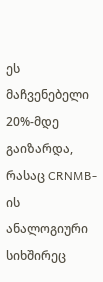ეს მაჩვენებელი 20%-მდე გაიზარდა, რასაც CRNMB-ის ანალოგიური სიხშირეც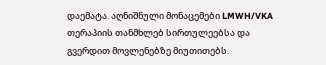დაემატა. აღნიშნული მონაცემები LMWH/VKA თერაპიის თანმხლებ სირთულეებსა და გვერდით მოვლენებზე მიუთითებს.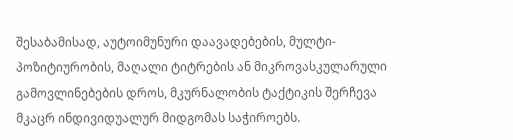შესაბამისად, აუტოიმუნური დაავადებების, მულტი-პოზიტიურობის, მაღალი ტიტრების ან მიკროვასკულარული გამოვლინებების დროს, მკურნალობის ტაქტიკის შერჩევა მკაცრ ინდივიდუალურ მიდგომას საჭიროებს.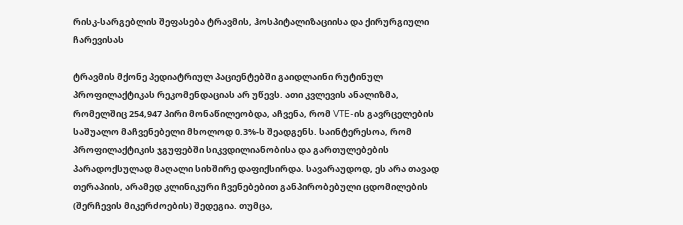რისკ-სარგებლის შეფასება ტრავმის, ჰოსპიტალიზაციისა და ქირურგიული ჩარევისას

ტრავმის მქონე პედიატრიულ პაციენტებში გაიდლაინი რუტინულ პროფილაქტიკას რეკომენდაციას არ უწევს. ათი კვლევის ანალიზმა, რომელშიც 254,947 პირი მონაწილეობდა, აჩვენა, რომ VTE-ის გავრცელების საშუალო მაჩვენებელი მხოლოდ 0.3%-ს შეადგენს. საინტერესოა, რომ პროფილაქტიკის ჯგუფებში სიკვდილიანობისა და გართულებების პარადოქსულად მაღალი სიხშირე დაფიქსირდა. სავარაუდოდ, ეს არა თავად თერაპიის, არამედ კლინიკური ჩვენებებით განპირობებული ცდომილების (შერჩევის მიკერძოების) შედეგია. თუმცა,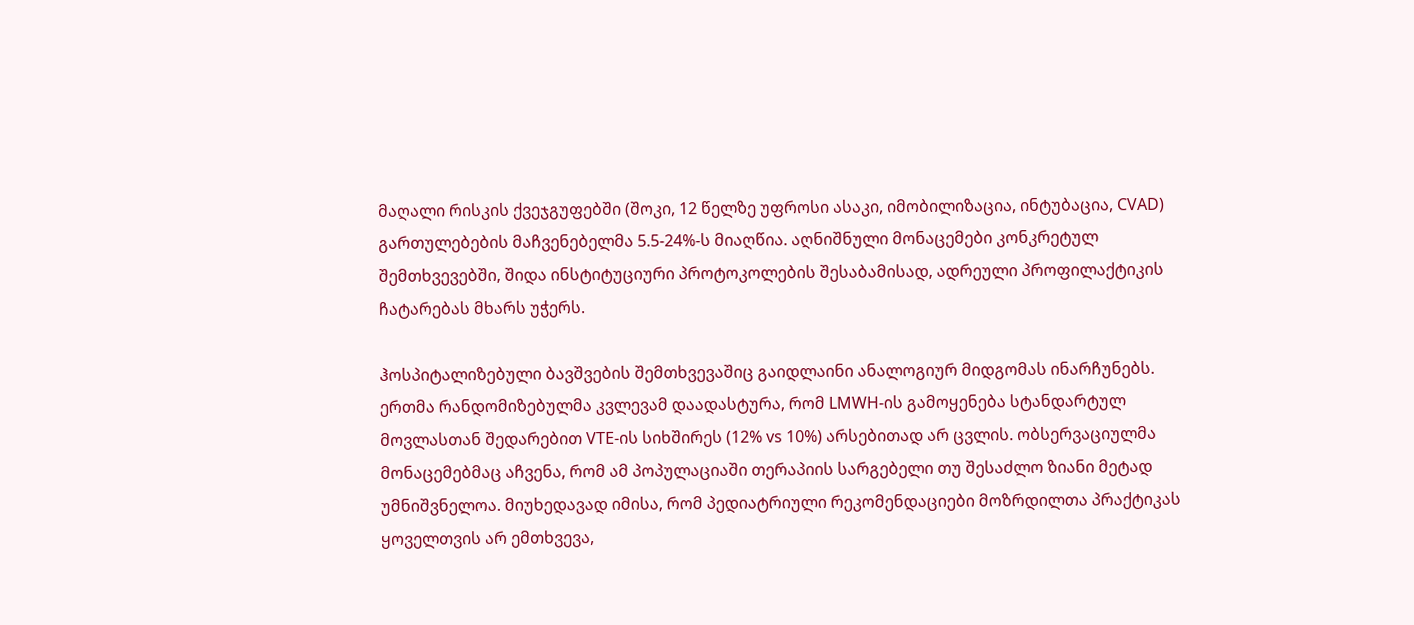მაღალი რისკის ქვეჯგუფებში (შოკი, 12 წელზე უფროსი ასაკი, იმობილიზაცია, ინტუბაცია, CVAD) გართულებების მაჩვენებელმა 5.5-24%-ს მიაღწია. აღნიშნული მონაცემები კონკრეტულ შემთხვევებში, შიდა ინსტიტუციური პროტოკოლების შესაბამისად, ადრეული პროფილაქტიკის ჩატარებას მხარს უჭერს.

ჰოსპიტალიზებული ბავშვების შემთხვევაშიც გაიდლაინი ანალოგიურ მიდგომას ინარჩუნებს. ერთმა რანდომიზებულმა კვლევამ დაადასტურა, რომ LMWH-ის გამოყენება სტანდარტულ მოვლასთან შედარებით VTE-ის სიხშირეს (12% vs 10%) არსებითად არ ცვლის. ობსერვაციულმა მონაცემებმაც აჩვენა, რომ ამ პოპულაციაში თერაპიის სარგებელი თუ შესაძლო ზიანი მეტად უმნიშვნელოა. მიუხედავად იმისა, რომ პედიატრიული რეკომენდაციები მოზრდილთა პრაქტიკას ყოველთვის არ ემთხვევა,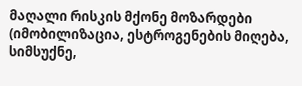მაღალი რისკის მქონე მოზარდები (იმობილიზაცია, ესტროგენების მიღება, სიმსუქნე,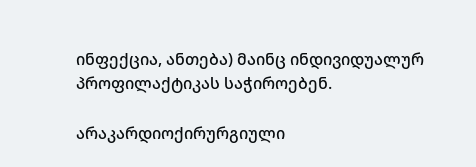ინფექცია, ანთება) მაინც ინდივიდუალურ პროფილაქტიკას საჭიროებენ.

არაკარდიოქირურგიული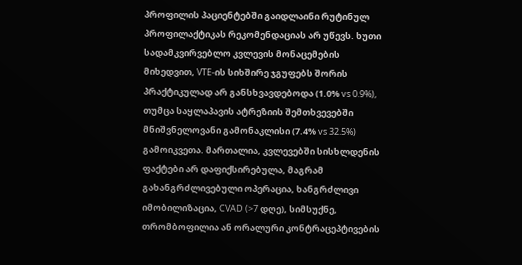პროფილის პაციენტებში გაიდლაინი რუტინულ პროფილაქტიკას რეკომენდაციას არ უწევს. ხუთი სადამკვირვებლო კვლევის მონაცემების მიხედვით, VTE-ის სიხშირე ჯგუფებს შორის პრაქტიკულად არ განსხვავდებოდა (1.0% vs 0.9%), თუმცა საყლაპავის ატრეზიის შემთხვევებში მნიშვნელოვანი გამონაკლისი (7.4% vs 32.5%) გამოიკვეთა. მართალია, კვლევებში სისხლდენის ფაქტები არ დაფიქსირებულა, მაგრამ გახანგრძლივებული ოპერაცია, ხანგრძლივი იმობილიზაცია, CVAD (>7 დღე), სიმსუქნე, თრომბოფილია ან ორალური კონტრაცეპტივების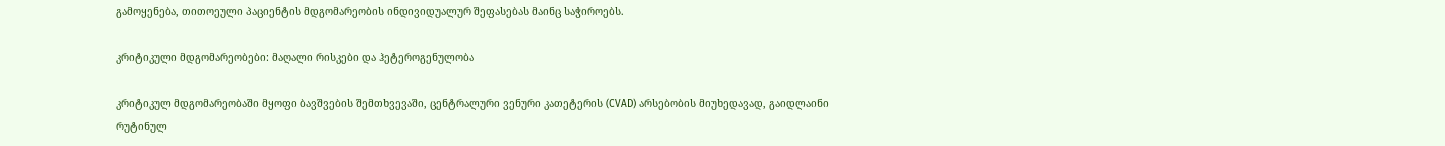გამოყენება, თითოეული პაციენტის მდგომარეობის ინდივიდუალურ შეფასებას მაინც საჭიროებს.

კრიტიკული მდგომარეობები: მაღალი რისკები და ჰეტეროგენულობა

კრიტიკულ მდგომარეობაში მყოფი ბავშვების შემთხვევაში, ცენტრალური ვენური კათეტერის (CVAD) არსებობის მიუხედავად, გაიდლაინი რუტინულ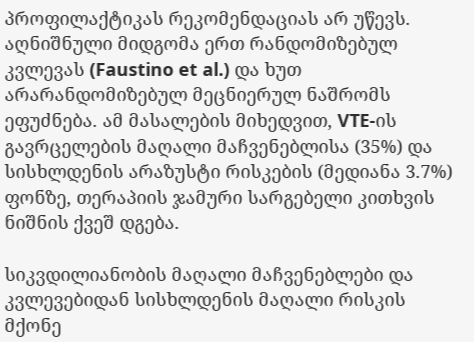პროფილაქტიკას რეკომენდაციას არ უწევს. აღნიშნული მიდგომა ერთ რანდომიზებულ კვლევას (Faustino et al.) და ხუთ არარანდომიზებულ მეცნიერულ ნაშრომს ეფუძნება. ამ მასალების მიხედვით, VTE-ის გავრცელების მაღალი მაჩვენებლისა (35%) და სისხლდენის არაზუსტი რისკების (მედიანა 3.7%) ფონზე, თერაპიის ჯამური სარგებელი კითხვის ნიშნის ქვეშ დგება.

სიკვდილიანობის მაღალი მაჩვენებლები და კვლევებიდან სისხლდენის მაღალი რისკის მქონე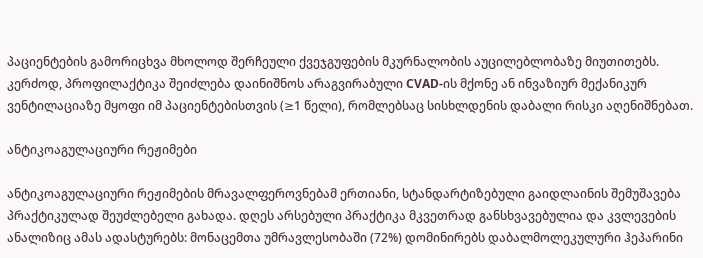პაციენტების გამორიცხვა მხოლოდ შერჩეული ქვეჯგუფების მკურნალობის აუცილებლობაზე მიუთითებს. კერძოდ, პროფილაქტიკა შეიძლება დაინიშნოს არაგვირაბული CVAD-ის მქონე ან ინვაზიურ მექანიკურ ვენტილაციაზე მყოფი იმ პაციენტებისთვის (≥1 წელი), რომლებსაც სისხლდენის დაბალი რისკი აღენიშნებათ.

ანტიკოაგულაციური რეჟიმები

ანტიკოაგულაციური რეჟიმების მრავალფეროვნებამ ერთიანი, სტანდარტიზებული გაიდლაინის შემუშავება პრაქტიკულად შეუძლებელი გახადა. დღეს არსებული პრაქტიკა მკვეთრად განსხვავებულია და კვლევების ანალიზიც ამას ადასტურებს: მონაცემთა უმრავლესობაში (72%) დომინირებს დაბალმოლეკულური ჰეპარინი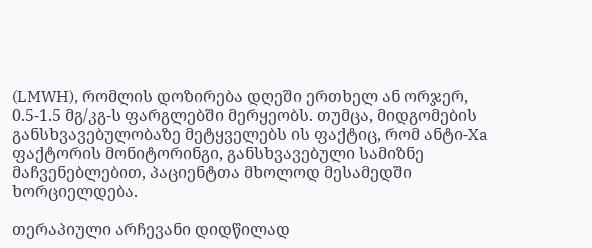(LMWH), რომლის დოზირება დღეში ერთხელ ან ორჯერ, 0.5-1.5 მგ/კგ-ს ფარგლებში მერყეობს. თუმცა, მიდგომების განსხვავებულობაზე მეტყველებს ის ფაქტიც, რომ ანტი-Xa ფაქტორის მონიტორინგი, განსხვავებული სამიზნე მაჩვენებლებით, პაციენტთა მხოლოდ მესამედში ხორციელდება.

თერაპიული არჩევანი დიდწილად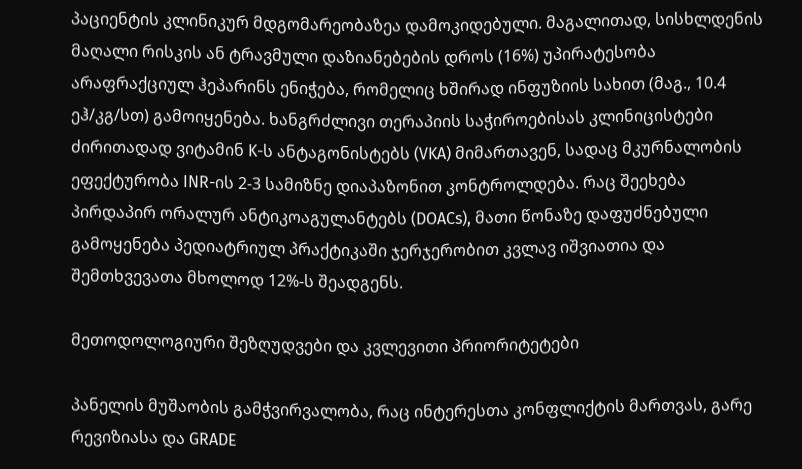პაციენტის კლინიკურ მდგომარეობაზეა დამოკიდებული. მაგალითად, სისხლდენის მაღალი რისკის ან ტრავმული დაზიანებების დროს (16%) უპირატესობა არაფრაქციულ ჰეპარინს ენიჭება, რომელიც ხშირად ინფუზიის სახით (მაგ., 10.4 ეჰ/კგ/სთ) გამოიყენება. ხანგრძლივი თერაპიის საჭიროებისას კლინიცისტები ძირითადად ვიტამინ K-ს ანტაგონისტებს (VKA) მიმართავენ, სადაც მკურნალობის ეფექტურობა INR-ის 2-3 სამიზნე დიაპაზონით კონტროლდება. რაც შეეხება პირდაპირ ორალურ ანტიკოაგულანტებს (DOACs), მათი წონაზე დაფუძნებული გამოყენება პედიატრიულ პრაქტიკაში ჯერჯერობით კვლავ იშვიათია და შემთხვევათა მხოლოდ 12%-ს შეადგენს.

მეთოდოლოგიური შეზღუდვები და კვლევითი პრიორიტეტები

პანელის მუშაობის გამჭვირვალობა, რაც ინტერესთა კონფლიქტის მართვას, გარე რევიზიასა და GRADE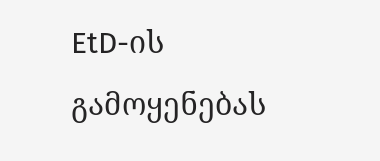EtD-ის გამოყენებას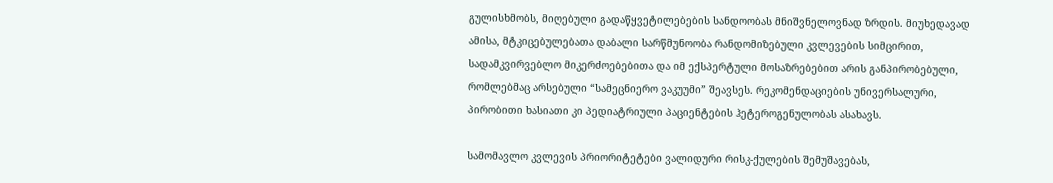გულისხმობს, მიღებული გადაწყვეტილებების სანდოობას მნიშვნელოვნად ზრდის. მიუხედავად ამისა, მტკიცებულებათა დაბალი სარწმუნოობა რანდომიზებული კვლევების სიმცირით, სადამკვირვებლო მიკერძოებებითა და იმ ექსპერტული მოსაზრებებით არის განპირობებული, რომლებმაც არსებული “სამეცნიერო ვაკუუმი” შეავსეს. რეკომენდაციების უნივერსალური, პირობითი ხასიათი კი პედიატრიული პაციენტების ჰეტეროგენულობას ასახავს.

სამომავლო კვლევის პრიორიტეტები ვალიდური რისკ-ქულების შემუშავებას,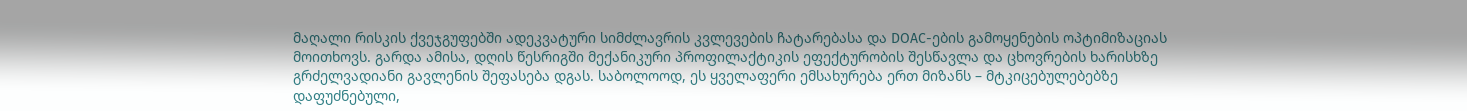მაღალი რისკის ქვეჯგუფებში ადეკვატური სიმძლავრის კვლევების ჩატარებასა და DOAC-ების გამოყენების ოპტიმიზაციას მოითხოვს. გარდა ამისა, დღის წესრიგში მექანიკური პროფილაქტიკის ეფექტურობის შესწავლა და ცხოვრების ხარისხზე გრძელვადიანი გავლენის შეფასება დგას. საბოლოოდ, ეს ყველაფერი ემსახურება ერთ მიზანს – მტკიცებულებებზე დაფუძნებული,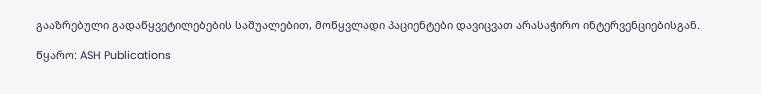გააზრებული გადაწყვეტილებების საშუალებით, მოწყვლადი პაციენტები დავიცვათ არასაჭირო ინტერვენციებისგან.

წყარო: ASH Publications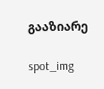გააზიარე

spot_img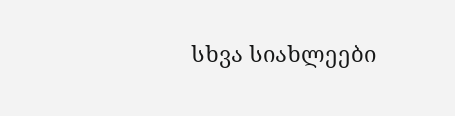სხვა სიახლეები